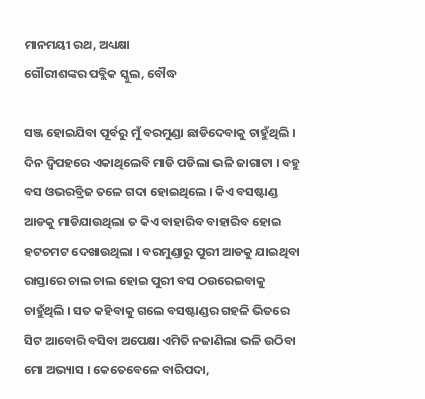ମାନମୟୀ ରଥ, ଅଧ୍ୟକ୍ଷା
ଗୌରୀଶଙ୍କର ପବ୍ଲିକ ସ୍କୁଲ, ବୌଦ୍ଧ

ସଞ୍ଜ ହୋଇଯିବା ପୂର୍ବରୁ ମୁଁ ବରମୁଣ୍ଡା ଛାଡିଦେବାକୁ ଚାହୁଁଥିଲି । ଦିନ ଦ୍ଵିପହରେ ଏକାଥିଲେବି ମାଡି ପଡିଲା ଭଳି ଜାଗାଟା । ବହୁ ବସ ଓଭରବ୍ରିଜ ତଳେ ଗଦା ହୋଇଥିଲେ । କିଏ ବସଷ୍ଟାଣ୍ଡ ଆଡକୁ ମାଡିଯାଉଥିଲା ତ କିଏ ବାହାରିବ ବାହାରିବ ହୋଇ ହଟଚମଟ ଦେଖାଉଥିଲା । ବରମୁଣ୍ଡାରୁ ପୁରୀ ଆଡକୁ ଯାଇଥିବା ରାସ୍ତାରେ ଚାଲ ଚାଲ ହୋଇ ପୁରୀ ବସ ଠଉରେଇବାକୁ ଚାହୁଁଥିଲି । ସତ କହିବାକୁ ଗଲେ ବସଷ୍ଟାଣ୍ଡର ଗହଳି ଭିତରେ ସିଟ ଆବୋରି ବସିବା ଅପେକ୍ଷା ଏମିତି ନଜାଣିଲା ଭଳି ଉଠିବା ମୋ ଅଭ୍ୟାସ । କେତେବେଳେ ବାରିପଦା,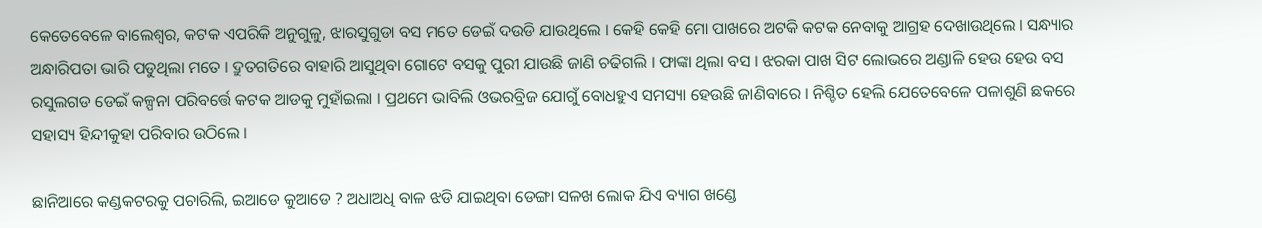କେତେବେଳେ ବାଲେଶ୍ଵର, କଟକ ଏପରିକି ଅନୁଗୁଳୁ, ଝାରସୁଗୁଡା ବସ ମତେ ଡେଇଁ ଦଉଡି ଯାଉଥିଲେ । କେହି କେହି ମୋ ପାଖରେ ଅଟକି କଟକ ନେବାକୁ ଆଗ୍ରହ ଦେଖାଉଥିଲେ । ସନ୍ଧ୍ୟାର ଅନ୍ଧାରିପତା ଭାରି ପଡୁଥିଲା ମତେ । ଦ୍ରୁତଗତିରେ ବାହାରି ଆସୁଥିବା ଗୋଟେ ବସକୁ ପୁରୀ ଯାଉଛି ଜାଣି ଚଢିଗଲି । ଫାଙ୍କା ଥିଲା ବସ । ଝରକା ପାଖ ସିଟ ଲୋଭରେ ଅଣ୍ଡାଳି ହେଉ ହେଉ ବସ ରସୁଲଗଡ ଡେଇଁ କଳ୍ପନା ପରିବର୍ତ୍ତେ କଟକ ଆଡକୁ ମୁହାଁଇଲା । ପ୍ରଥମେ ଭାବିଲି ଓଭରବ୍ରିଜ ଯୋଗୁଁ ବୋଧହୁଏ ସମସ୍ୟା ହେଉଛି ଜାଣିବାରେ । ନିଶ୍ଚିତ ହେଲି ଯେତେବେଳେ ପଳାଶୁଣି ଛକରେ ସହାସ୍ୟ ହିନ୍ଦୀକୁହା ପରିବାର ଉଠିଲେ ।

ଛାନିଆରେ କଣ୍ଡକଟରକୁ ପଚାରିଲି, ଇଆଡେ କୁଆଡେ ? ଅଧାଅଧି ବାଳ ଝଡି ଯାଇଥିବା ଡେଙ୍ଗା ସଳଖ ଲୋକ ଯିଏ ବ୍ୟାଗ ଖଣ୍ଡେ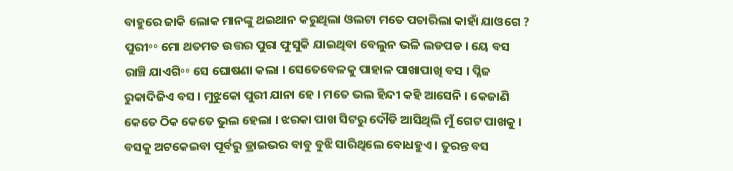ବାହୁରେ ଜାକି ଲୋକ ମାନଙ୍କୁ ଥଇଥାନ କରୁଥିଲା ଓଲଟା ମତେ ପଚାରିଲା କାହାଁ ଯାଓଗେ ? ପୁରୀ॰॰ ମୋ ଥତମତ ଉତ୍ତର ପୁରା ଫୁସୁକି ଯାଇଥିବା ବେଲୁନ ଭଳି ଲଡପଡ । ୟେ ବସ ରାଞ୍ଚି ଯାଏଗି॰॰ ସେ ଘୋଷଣା କଲା । ସେତେବେଳକୁ ପାହାଳ ପାଖାପାଖି ବସ । ପ୍ଳିଜ ରୁକାଦିଜିଏ ବସ । ମୁଝୁକୋ ପୁରୀ ଯାନା ହେ । ମତେ ଭଲ ହିନ୍ଦୀ କହି ଆସେନି । କେଜାଣି କେତେ ଠିକ କେତେ ଭୁଲ ହେଲା । ଝରକା ପାଖ ସିଟରୁ ଦୌଡି ଆସିଥିଲି ମୁଁ ଗେଟ ପାଖକୁ । ବସକୁ ଅଟକେଇବା ପୂର୍ବରୁ ଡ୍ରାଇଭର ବାବୁ ବୁଝି ସାରିଥିଲେ ବୋଧହୁଏ । ତୁରନ୍ତ ବସ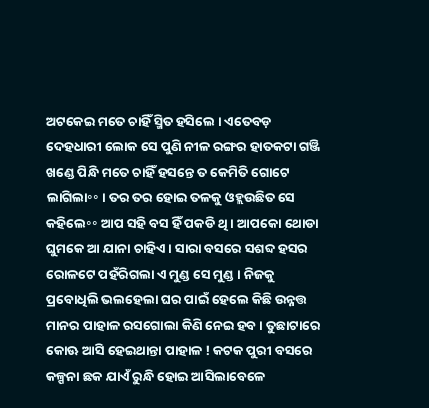ଅଟକେଇ ମତେ ଚାହିଁ ସ୍ମିତ ହସିଲେ । ଏତେବଡ଼ ଦେହଧାରୀ ଲୋକ ସେ ପୁଣି ନୀଳ ରଙ୍ଗର ହାତକଟା ଗଞ୍ଜି ଖଣ୍ଡେ ପିନ୍ଧି ମତେ ଚାହିଁ ହସନ୍ତେ ତ କେମିତି ଗୋଟେ ଲାଗିଲା॰॰ । ତର ତର ହୋଇ ତଳକୁ ଓହ୍ଲଉଛିତ ସେ କହିଲେ॰॰ ଆପ ସହି ବସ ହିଁ ପକଡି ଥି । ଆପକୋ ଥୋଡା ଘୁମକେ ଆ ଯାନା ଚାହିଏ । ସାରା ବସରେ ସଶବ୍ଦ ହସର ରୋଳଟେ ପହଁରିଗଲା ଏ ମୁଣ୍ଡ ସେ ମୁଣ୍ଡ । ନିଜକୁ ପ୍ରବୋଧିଲି ଭଲହେଲା ଘର ପାଇଁ ହେଲେ କିଛି ଉନ୍ନତ୍ତ ମାନର ପାହାଳ ରସଗୋଲା କିଣି ନେଇ ହବ । ତୁଛାଟାରେ କୋଊ ଆସି ହେଇଥାନ୍ତା ପାହାଳ ! କଟକ ପୁରୀ ବସରେ କଳ୍ପନା ଛକ ଯାଏଁ ରୁନ୍ଧି ହୋଇ ଆସିଲାବେଳେ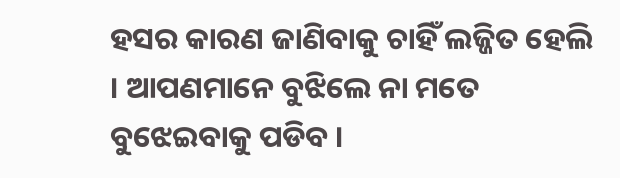ହସର କାରଣ ଜାଣିବାକୁ ଚାହିଁ ଲଜ୍ଜିତ ହେଲି । ଆପଣମାନେ ବୁଝିଲେ ନା ମତେ ବୁଝେଇବାକୁ ପଡିବ ।